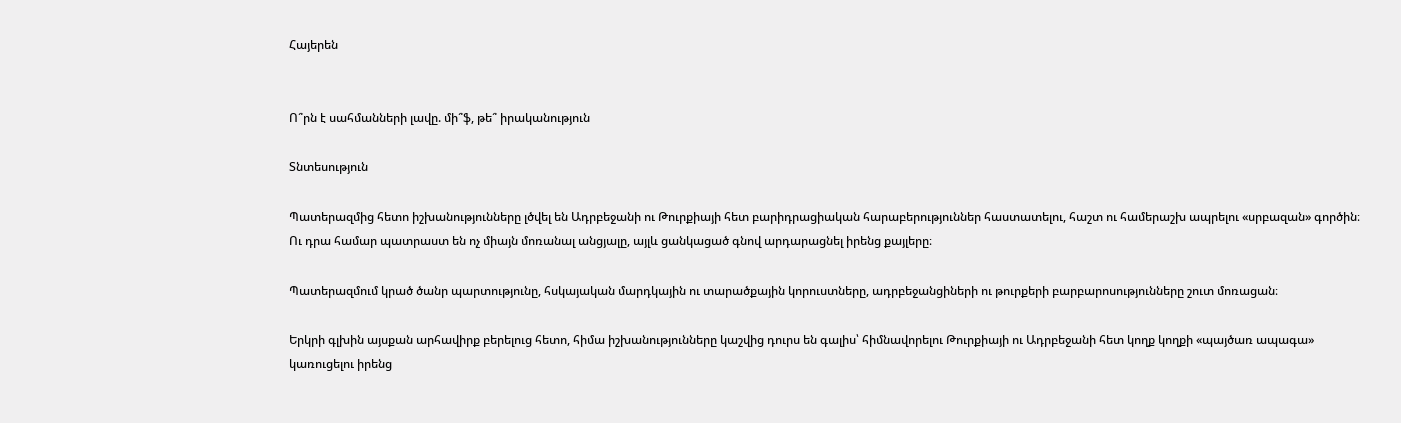Հայերեն


Ո՞րն է սահմանների լավը. մի՞ֆ, թե՞ իրականություն

Տնտեսություն

Պատերազմից հետո իշխանությունները լծվել են Ադրբեջանի ու Թուրքիայի հետ բարիդրացիական հարաբերություններ հաստատելու, հաշտ ու համերաշխ ապրելու «սրբազան» գործին։ Ու դրա համար պատրաստ են ոչ միայն մոռանալ անցյալը, այլև ցանկացած գնով արդարացնել իրենց քայլերը։

Պատերազմում կրած ծանր պարտությունը, հսկայական մարդկային ու տարածքային կորուստները, ադրբեջանցիների ու թուրքերի բարբարոսությունները շուտ մոռացան։

Երկրի գլխին այսքան արհավիրք բերելուց հետո, հիմա իշխանությունները կաշվից դուրս են գալիս՝ հիմնավորելու Թուրքիայի ու Ադրբեջանի հետ կողք կողքի «պայծառ ապագա» կառուցելու իրենց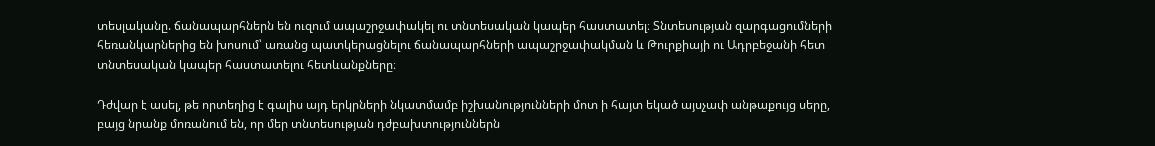տեսլականը. ճանապարհներն են ուզում ապաշրջափակել ու տնտեսական կապեր հաստատել։ Տնտեսության զարգացումների հեռանկարներից են խոսում՝ առանց պատկերացնելու ճանապարհների ապաշրջափակման և Թուրքիայի ու Ադրբեջանի հետ տնտեսական կապեր հաստատելու հետևանքները։

Դժվար է ասել, թե որտեղից է գալիս այդ երկրների նկատմամբ իշխանությունների մոտ ի հայտ եկած այսչափ անթաքույց սերը, բայց նրանք մոռանում են, որ մեր տնտեսության դժբախտություններն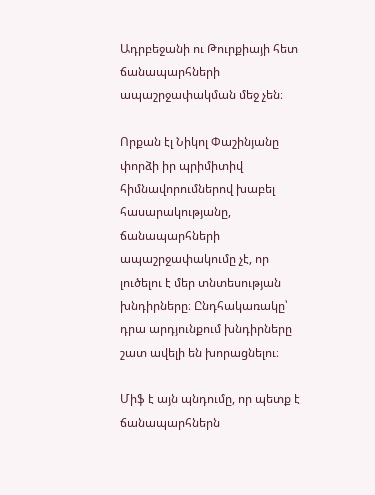Ադրբեջանի ու Թուրքիայի հետ ճանապարհների ապաշրջափակման մեջ չեն։

Որքան էլ Նիկոլ Փաշինյանը փորձի իր պրիմիտիվ հիմնավորումներով խաբել հասարակությանը, ճանապարհների ապաշրջափակումը չէ, որ լուծելու է մեր տնտեսության խնդիրները։ Ընդհակառակը՝ դրա արդյունքում խնդիրները շատ ավելի են խորացնելու։

Միֆ է այն պնդումը, որ պետք է ճանապարհներն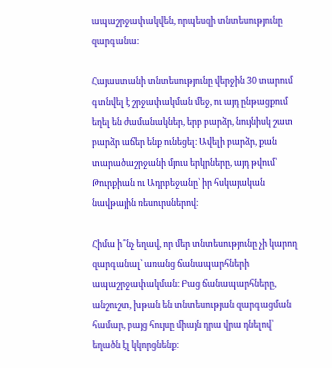ապաշրջափակվեն, որպեսզի տնտեսությունը զարգանա։

Հայաստանի տնտեսությունը վերջին 30 տարում գտնվել է շրջափակման մեջ, ու այդ ընթացքում եղել են ժամանակներ, երբ բարձր, նույնիսկ շատ բարձր աճեր ենք ունեցել։ Ավելի բարձր, քան տարածաշրջանի մյուս երկրները, այդ թվում՝ Թուրքիան ու Ադրբեջանը՝ իր հսկայական նավթային ռեսուրսներով։

Հիմա ի՞նչ եղավ, որ մեր տնտեսությունը չի կարող զարգանալ՝ առանց ճանապարհների ապաշրջափակման։ Բաց ճանապարհները, անշուշտ, խթան են տնտեսության զարգացման համար, բայց հույսը միայն դրա վրա դնելով՝ եղածն էլ կկորցնենք։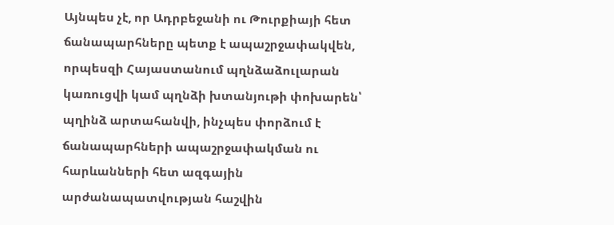Այնպես չէ, որ Ադրբեջանի ու Թուրքիայի հետ ճանապարհները պետք է ապաշրջափակվեն, որպեսզի Հայաստանում պղնձաձուլարան կառուցվի կամ պղնձի խտանյութի փոխարեն՝ պղինձ արտահանվի, ինչպես փորձում է ճանապարհների ապաշրջափակման ու հարևանների հետ ազգային արժանապատվության հաշվին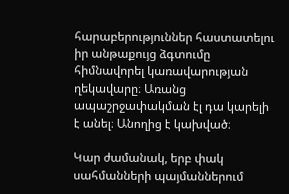հարաբերություններ հաստատելու իր անթաքույց ձգտումը հիմնավորել կառավարության ղեկավարը։ Առանց ապաշրջափակման էլ դա կարելի է անել։ Անողից է կախված։

Կար ժամանակ, երբ փակ սահմանների պայմաններում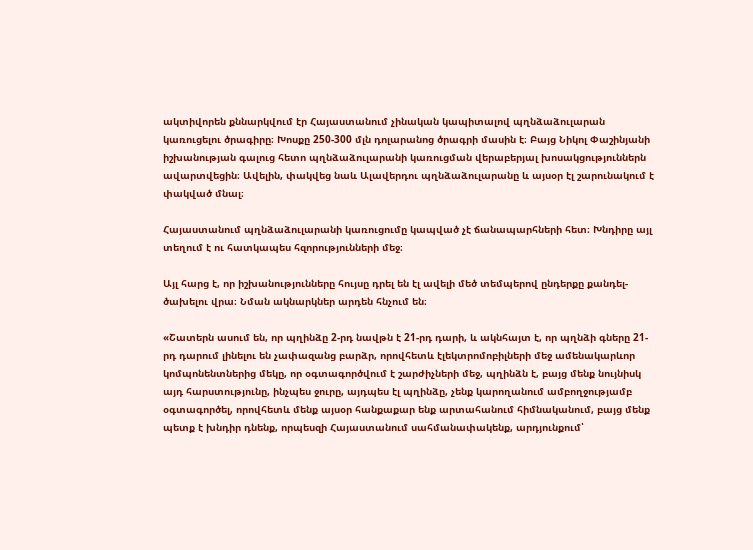ակտիվորեն քննարկվում էր Հայաստանում չինական կապիտալով պղնձաձուլարան կառուցելու ծրագիրը։ Խոսքը 250-300 մլն դոլարանոց ծրագրի մասին է։ Բայց Նիկոլ Փաշինյանի իշխանության գալուց հետո պղնձաձուլարանի կառուցման վերաբերյալ խոսակցություններն ավարտվեցին։ Ավելին, փակվեց նաև Ալավերդու պղնձաձուլարանը և այսօր էլ շարունակում է փակված մնալ։

Հայաստանում պղնձաձուլարանի կառուցումը կապված չէ ճանապարհների հետ։ Խնդիրը այլ տեղում է ու հատկապես հզորությունների մեջ։

Այլ հարց է, որ իշխանությունները հույսը դրել են էլ ավելի մեծ տեմպերով ընդերքը քանդել-ծախելու վրա։ Նման ակնարկներ արդեն հնչում են։

«Շատերն ասում են, որ պղինձը 2-րդ նավթն է 21-րդ դարի, և ակնհայտ է, որ պղնձի գները 21-րդ դարում լինելու են չափազանց բարձր, որովհետև էլեկտրոմոբիլների մեջ ամենակարևոր կոմպոնենտներից մեկը, որ օգտագործվում է շարժիչների մեջ, պղինձն է, բայց մենք նույնիսկ այդ հարստությունը, ինչպես ջուրը, այդպես էլ պղինձը, չենք կարողանում ամբողջությամբ օգտագործել, որովհետև մենք այսօր հանքաքար ենք արտահանում հիմնականում, բայց մենք պետք է խնդիր դնենք, որպեսզի Հայաստանում սահմանափակենք, արդյունքում՝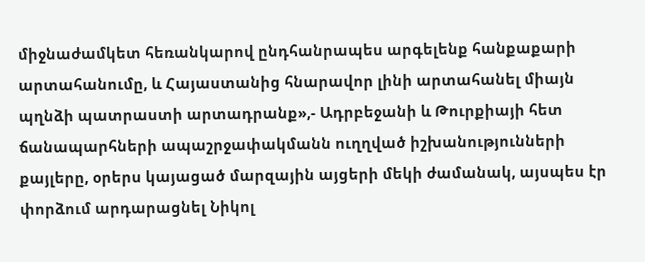միջնաժամկետ հեռանկարով ընդհանրապես արգելենք հանքաքարի արտահանումը, և Հայաստանից հնարավոր լինի արտահանել միայն պղնձի պատրաստի արտադրանք»,- Ադրբեջանի և Թուրքիայի հետ ճանապարհների ապաշրջափակմանն ուղղված իշխանությունների քայլերը, օրերս կայացած մարզային այցերի մեկի ժամանակ, այսպես էր փորձում արդարացնել Նիկոլ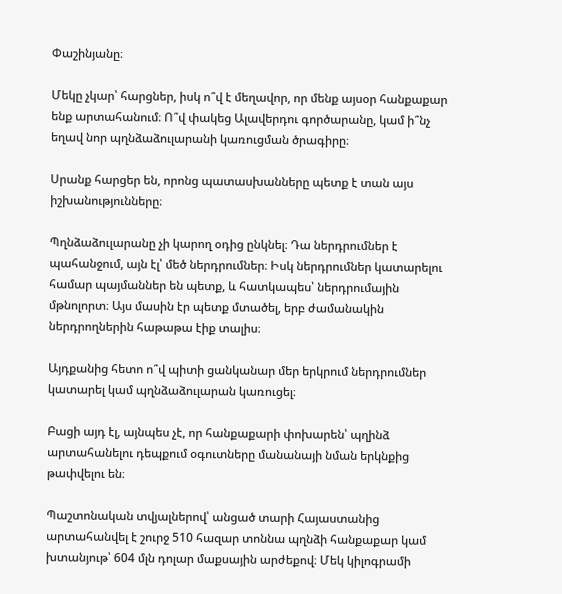Փաշինյանը։

Մեկը չկար՝ հարցներ, իսկ ո՞վ է մեղավոր, որ մենք այսօր հանքաքար ենք արտահանում։ Ո՞վ փակեց Ալավերդու գործարանը, կամ ի՞նչ եղավ նոր պղնձաձուլարանի կառուցման ծրագիրը։

Սրանք հարցեր են, որոնց պատասխանները պետք է տան այս իշխանությունները։

Պղնձաձուլարանը չի կարող օդից ընկնել։ Դա ներդրումներ է պահանջում, այն էլ՝ մեծ ներդրումներ։ Իսկ ներդրումներ կատարելու համար պայմաններ են պետք, և հատկապես՝ ներդրումային մթնոլորտ։ Այս մասին էր պետք մտածել, երբ ժամանակին ներդրողներին հաթաթա էիք տալիս։

Այդքանից հետո ո՞վ պիտի ցանկանար մեր երկրում ներդրումներ կատարել կամ պղնձաձուլարան կառուցել։

Բացի այդ էլ, այնպես չէ, որ հանքաքարի փոխարեն՝ պղինձ արտահանելու դեպքում օգուտները մանանայի նման երկնքից թափվելու են։

Պաշտոնական տվյալներով՝ անցած տարի Հայաստանից արտահանվել է շուրջ 510 հազար տոննա պղնձի հանքաքար կամ խտանյութ՝ 604 մլն դոլար մաքսային արժեքով։ Մեկ կիլոգրամի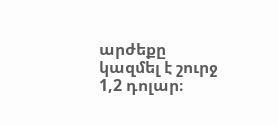արժեքը կազմել է շուրջ 1,2 դոլար։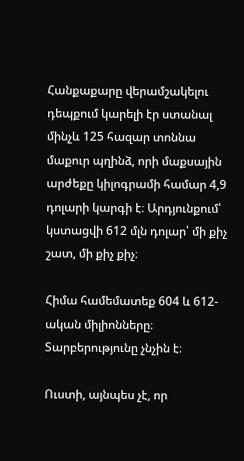Հանքաքարը վերամշակելու դեպքում կարելի էր ստանալ մինչև 125 հազար տոննա մաքուր պղինձ, որի մաքսային արժեքը կիլոգրամի համար 4,9 դոլարի կարգի է։ Արդյունքում՝ կստացվի 612 մլն դոլար՝ մի քիչ շատ, մի քիչ քիչ։

Հիմա համեմատեք 604 և 612-ական միլիոնները։ Տարբերությունը չնչին է։

Ուստի, այնպես չէ, որ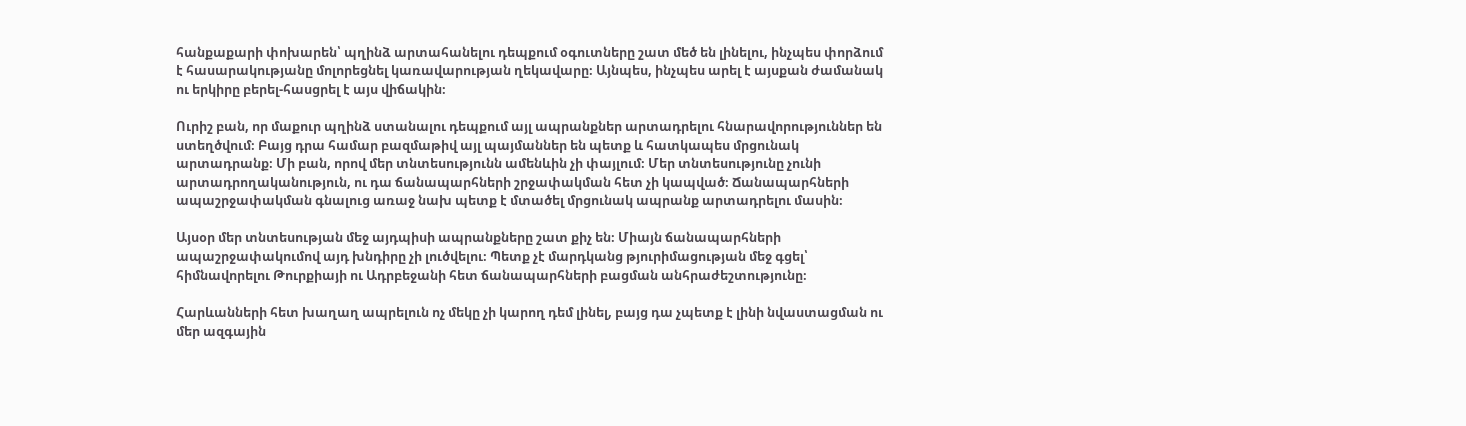հանքաքարի փոխարեն՝ պղինձ արտահանելու դեպքում օգուտները շատ մեծ են լինելու, ինչպես փորձում է հասարակությանը մոլորեցնել կառավարության ղեկավարը։ Այնպես, ինչպես արել է այսքան ժամանակ ու երկիրը բերել-հասցրել է այս վիճակին։

Ուրիշ բան, որ մաքուր պղինձ ստանալու դեպքում այլ ապրանքներ արտադրելու հնարավորություններ են ստեղծվում։ Բայց դրա համար բազմաթիվ այլ պայմաններ են պետք և հատկապես մրցունակ արտադրանք։ Մի բան, որով մեր տնտեսությունն ամենևին չի փայլում։ Մեր տնտեսությունը չունի արտադրողականություն, ու դա ճանապարհների շրջափակման հետ չի կապված։ Ճանապարհների ապաշրջափակման գնալուց առաջ նախ պետք է մտածել մրցունակ ապրանք արտադրելու մասին։

Այսօր մեր տնտեսության մեջ այդպիսի ապրանքները շատ քիչ են։ Միայն ճանապարհների ապաշրջափակումով այդ խնդիրը չի լուծվելու։ Պետք չէ մարդկանց թյուրիմացության մեջ գցել՝ հիմնավորելու Թուրքիայի ու Ադրբեջանի հետ ճանապարհների բացման անհրաժեշտությունը։

Հարևանների հետ խաղաղ ապրելուն ոչ մեկը չի կարող դեմ լինել, բայց դա չպետք է լինի նվաստացման ու մեր ազգային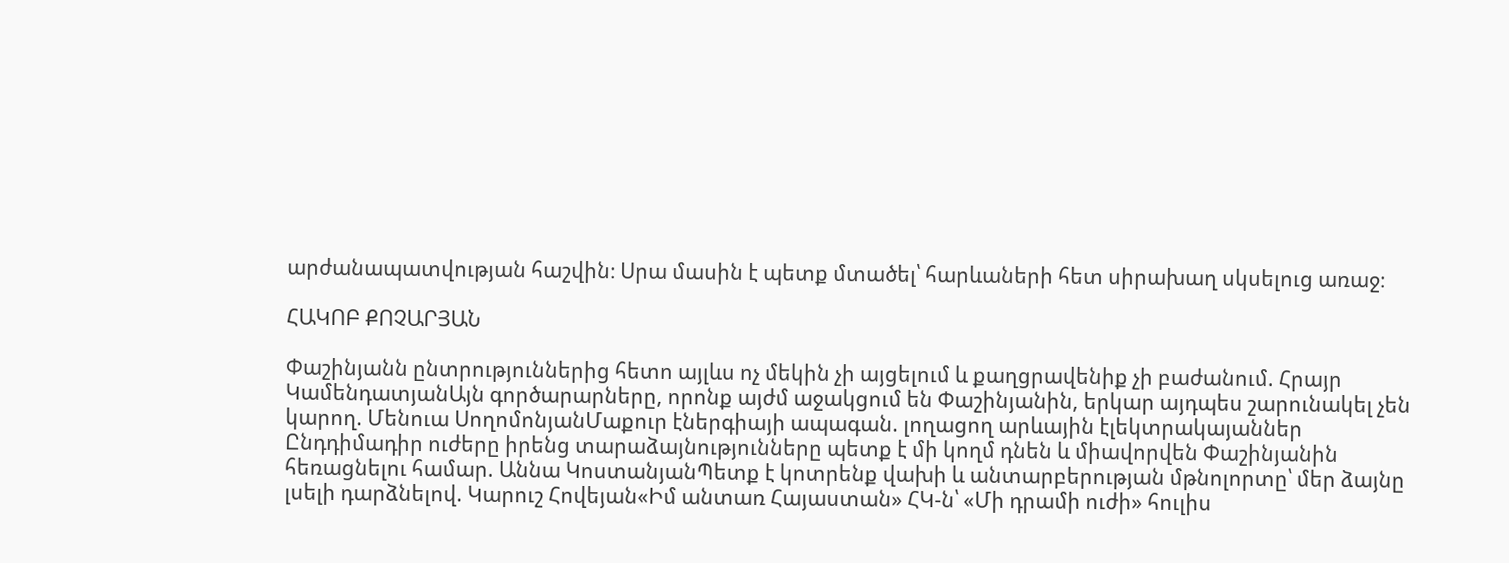արժանապատվության հաշվին։ Սրա մասին է պետք մտածել՝ հարևաների հետ սիրախաղ սկսելուց առաջ։

ՀԱԿՈԲ ՔՈՉԱՐՅԱՆ

Փաշինյանն ընտրություններից հետո այլևս ոչ մեկին չի այցելում և քաղցրավենիք չի բաժանում. Հրայր ԿամենդատյանԱյն գործարարները, որոնք այժմ աջակցում են Փաշինյանին, երկար այդպես շարունակել չեն կարող. Մենուա ՍողոմոնյանՄաքուր էներգիայի ապագան. լողացող արևային էլեկտրակայաններ Ընդդիմադիր ուժերը իրենց տարաձայնությունները պետք է մի կողմ դնեն և միավորվեն Փաշինյանին հեռացնելու համար. Աննա ԿոստանյանՊետք է կոտրենք վախի և անտարբերության մթնոլորտը՝ մեր ձայնը լսելի դարձնելով. Կարուշ Հովեյան«Իմ անտառ Հայաստան» ՀԿ-ն՝ «Մի դրամի ուժի» հուլիս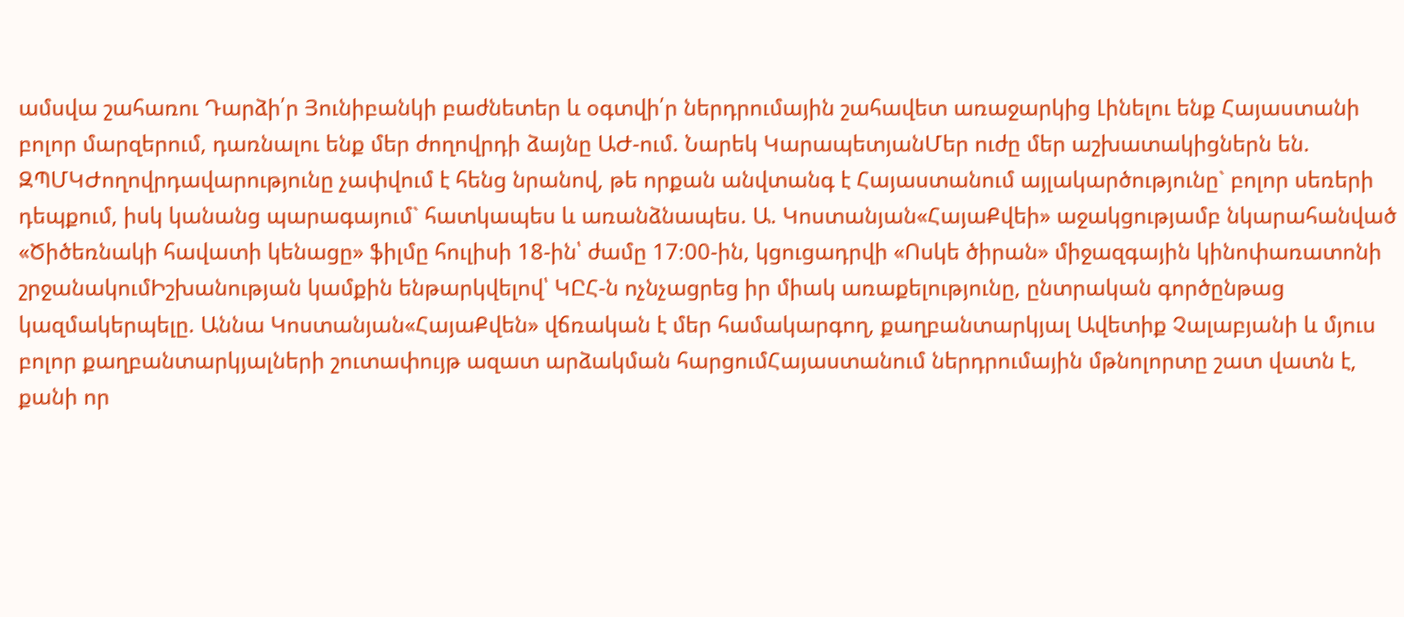ամսվա շահառու Դարձի՛ր Յունիբանկի բաժնետեր և օգտվի՛ր ներդրումային շահավետ առաջարկից Լինելու ենք Հայաստանի բոլոր մարզերում, դառնալու ենք մեր ժողովրդի ձայնը ԱԺ-ում. Նարեկ ԿարապետյանՄեր ուժը մեր աշխատակիցներն են. ԶՊՄԿԺողովրդավարությունը չափվում է հենց նրանով, թե որքան անվտանգ է Հայաստանում այլակարծությունը` բոլոր սեռերի դեպքում, իսկ կանանց պարագայում` հատկապես և առանձնապես. Ա. Կոստանյան«ՀայաՔվեի» աջակցությամբ նկարահանված «Ծիծեռնակի հավատի կենացը» ֆիլմը հուլիսի 18-ին՝ ժամը 17։00-ին, կցուցադրվի «Ոսկե ծիրան» միջազգային կինոփառատոնի շրջանակումԻշխանության կամքին ենթարկվելով՝ ԿԸՀ-ն ոչնչացրեց իր միակ առաքելությունը, ընտրական գործընթաց կազմակերպելը. Աննա Կոստանյան«ՀայաՔվեն» վճռական է մեր համակարգող, քաղբանտարկյալ Ավետիք Չալաբյանի և մյուս բոլոր քաղբանտարկյալների շուտափույթ ազատ արձակման հարցումՀայաստանում ներդրումային մթնոլորտը շատ վատն է, քանի որ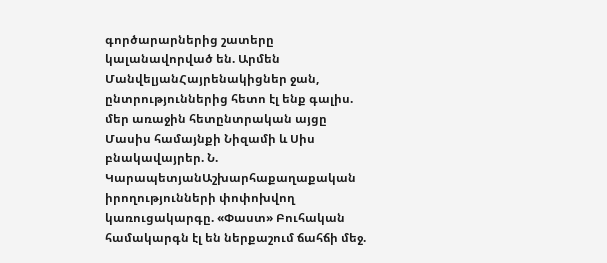գործարարներից շատերը կալանավորված են. Արմեն ՄանվելյանՀայրենակիցներ ջան, ընտրություններից հետո էլ ենք գալիս. մեր առաջին հետընտրական այցը Մասիս համայնքի Նիզամի և Սիս բնակավայրեր. Ն. ԿարապետյանԱշխարհաքաղաքական իրողությունների փոփոխվող կառուցակարգը. «Փաստ» Բուհական համակարգն էլ են ներքաշում ճահճի մեջ.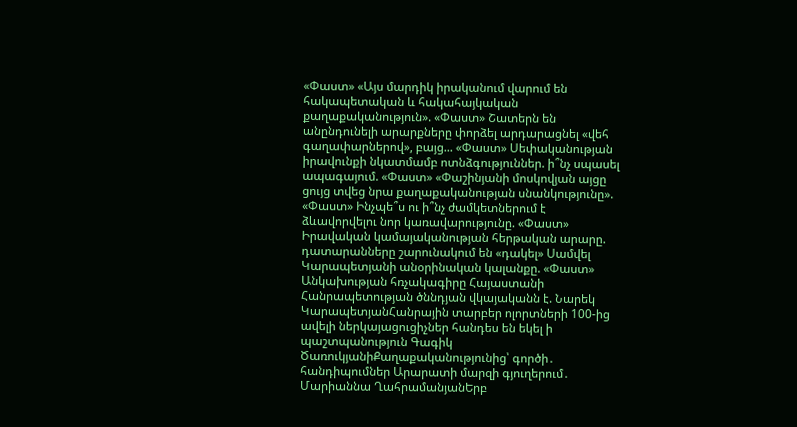«Փաստ» «Այս մարդիկ իրականում վարում են հակապետական և հակահայկական քաղաքականություն». «Փաստ» Շատերն են անընդունելի արարքները փորձել արդարացնել «վեհ գաղափարներով», բայց... «Փաստ» Սեփականության իրավունքի նկատմամբ ոտնձգություններ. ի՞նչ սպասել ապագայում. «Փաստ» «Փաշինյանի մոսկովյան այցը ցույց տվեց նրա քաղաքականության սնանկությունը». «Փաստ» Ինչպե՞ս ու ի՞նչ ժամկետներում է ձևավորվելու նոր կառավարությունը. «Փաստ» Իրավական կամայականության հերթական արարը. դատարանները շարունակում են «դակել» Սամվել Կարապետյանի անօրինական կալանքը. «Փաստ» Անկախության հռչակագիրը Հայաստանի Հանրապետության ծննդյան վկայականն է. Նարեկ ԿարապետյանՀանրային տարբեր ոլորտների 100-ից ավելի ներկայացուցիչներ հանդես են եկել ի պաշտպանություն Գագիկ ԾառուկյանիՔաղաքականությունից՝ գործի․ հանդիպումներ Արարատի մարզի գյուղերում․ Մարիաննա ՂահրամանյանԵրբ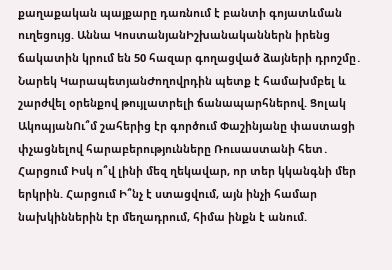քաղաքական պայքարը դառնում է բանտի գոյատևման ուղեցույց. Աննա ԿոստանյանԻշխանականներն իրենց ճակատին կրում են 50 հազար գողացված ձայների դրոշմը․ Նարեկ ԿարապետյանԺողովրդին պետք է համախմբել և շարժվել օրենքով թույլատրելի ճանապարհներով. Ցոլակ ԱկոպյանՈւ՞մ շահերից էր գործում Փաշինյանը փաստացի փչացնելով հարաբերությունները Ռուսաստանի հետ․ Հարցում Իսկ ո՞վ լինի մեզ ղեկավար, որ տեր կկանգնի մեր երկրին. Հարցում Ի՞նչ է ստացվում, այն ինչի համար նախկիններին էր մեղադրում, հիմա ինքն է անում.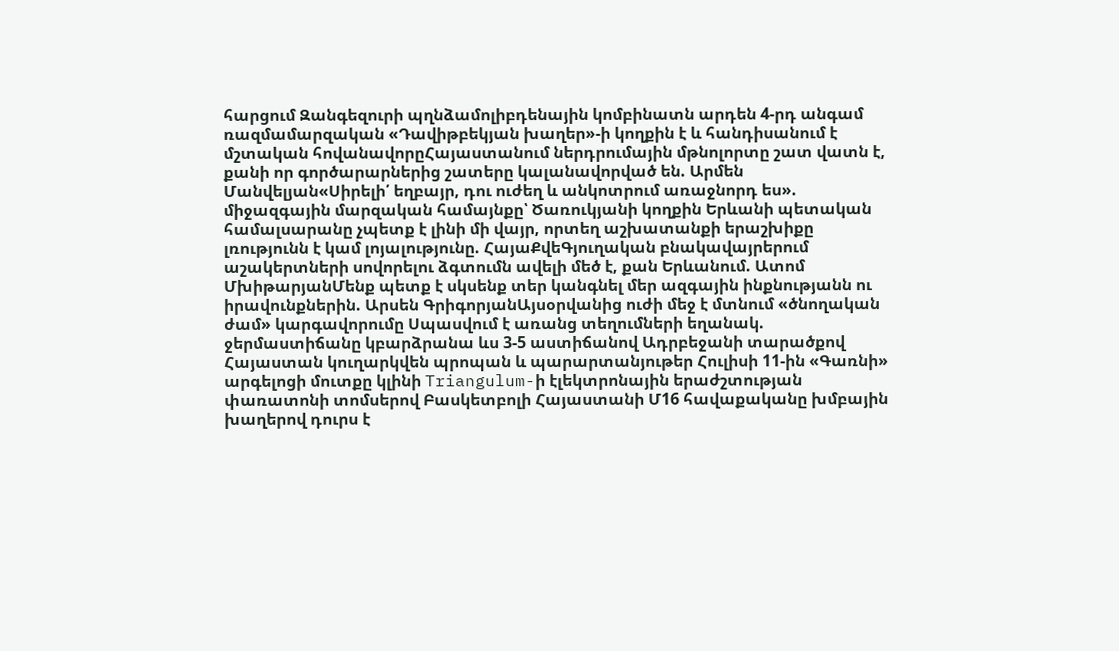հարցում Զանգեզուրի պղնձամոլիբդենային կոմբինատն արդեն 4-րդ անգամ ռազմամարզական «Դավիթբեկյան խաղեր»-ի կողքին է և հանդիսանում է մշտական հովանավորըՀայաստանում ներդրումային մթնոլորտը շատ վատն է, քանի որ գործարարներից շատերը կալանավորված են. Արմեն Մանվելյան«Սիրելի՛ եղբայր, դու ուժեղ և անկոտրում առաջնորդ ես». միջազգային մարզական համայնքը՝ Ծառուկյանի կողքին Երևանի պետական համալսարանը չպետք է լինի մի վայր, որտեղ աշխատանքի երաշխիքը լռությունն է կամ լոյալությունը. ՀայաՔվեԳյուղական բնակավայրերում աշակերտների սովորելու ձգտումն ավելի մեծ է, քան Երևանում. Ատոմ ՄխիթարյանՄենք պետք է սկսենք տեր կանգնել մեր ազգային ինքնությանն ու իրավունքներին. Արսեն ԳրիգորյանԱյսօրվանից ուժի մեջ է մտնում «ծնողական ժամ» կարգավորումը Սպասվում է առանց տեղումների եղանակ. ջերմաստիճանը կբարձրանա ևս 3-5 աստիճանով Ադրբեջանի տարածքով Հայաստան կուղարկվեն պրոպան և պարարտանյութեր Հուլիսի 11-ին «Գառնի» արգելոցի մուտքը կլինի Triangulum-ի էլեկտրոնային երաժշտության փառատոնի տոմսերով Բասկետբոլի Հայաստանի Մ16 հավաքականը խմբային խաղերով դուրս է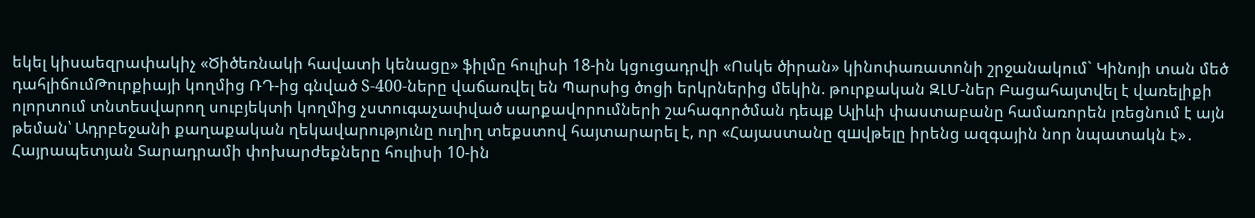եկել կիսաեզրափակիչ «Ծիծեռնակի հավատի կենացը» ֆիլմը հուլիսի 18-ին կցուցադրվի «Ոսկե ծիրան» կինոփառատոնի շրջանակում` Կինոյի տան մեծ դահլիճումԹուրքիայի կողմից ՌԴ-ից գնված S-400-ները վաճառվել են Պարսից ծոցի երկրներից մեկին. թուրքական ԶԼՄ-ներ Բացահայտվել է վառելիքի ոլորտում տնտեսվարող սուբյեկտի կողմից չստուգաչափված սարքավորումների շահագործման դեպք Ալիևի փաստաբանը համառորեն լռեցնում է այն թեման՝ Ադրբեջանի քաղաքական ղեկավարությունը ուղիղ տեքստով հայտարարել է, որ «Հայաստանը զшվթելը իրենց ազգային նոր նպատակն է»․ Հայրապետյան Տարադրամի փոխարժեքները հուլիսի 10-ին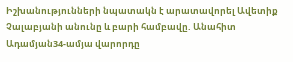Իշխանությունների նպատակն է արատավորել Ավետիք Չալաբյանի անունը և բարի համբավը. Անահիտ Ադամյան34-ամյա վարորդը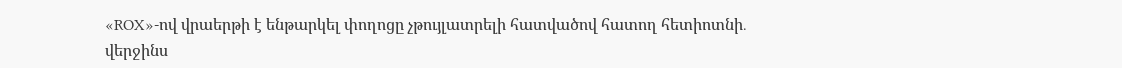«ROX»-ով վրաերթի է ենթարկել փողոցը չթույլատրելի հատվածով հատող հետիոտնի․ վերջինս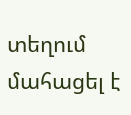տեղում մահացել է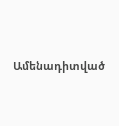Ամենադիտված